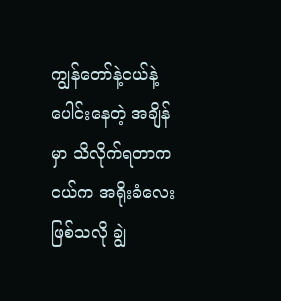ကျွန်တော်နဲ့ငယ်နဲ့ ပေါင်းနေတဲ့ အချိန်မှာ သိလိုက်ရတာက
ငယ်က အရိုးခံလေးဖြစ်သလို ချွဲ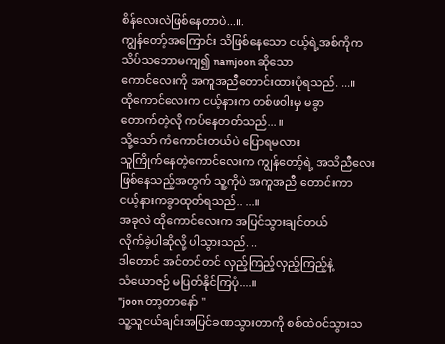စိန်လေးလဲဖြစ်နေတာပဲ...။.
ကျွန်တော့်အကြောင်း သိဖြစ်နေသော ငယ့်ရဲ့အစ်ကိုက
သိပ်သဘောမကျ၍ namjoon ဆိုသော
ကောင်လေးကို အကူအညီတောင်းထားပုံရသည်. ...။
ထိုကောင်လေးက ငယ့်နားက တစ်ဖ၀ါးမှ မခွာ
တောက်တဲ့လို ကပ်နေတတ်သည်... ။
သို့သော် ကံကောင်းတယ်ပဲ ပြောရမလား
သူကြိုက်နေတဲ့ကောင်လေးက ကျွန်တော့်ရဲ့ အသိညီလေး
ဖြစ်နေသည့်အတွက် သူ့ကိုပဲ အကူအညီ တောင်းကာ
ငယ့်နားကခွာထုတ်ရသည်.. ...။
အခုလဲ ထိုကောင်လေးက အပြင်သွားချင်တယ်
လိုက်ခဲ့ပါဆိုလို့ ပါသွားသည်. ..
ဒါတောင် အင်တင်တင် လှည့်ကြည့်လှည့်ကြည့်နဲ့
သံယောဇဉ် မပြတ်နိုင်ကြပုံ....။
"joon တာ့တာနော် "
သူ့သူငယ်ချင်းအပြင်ခဏသွားတာကို စစ်ထဲ၀င်သွားသ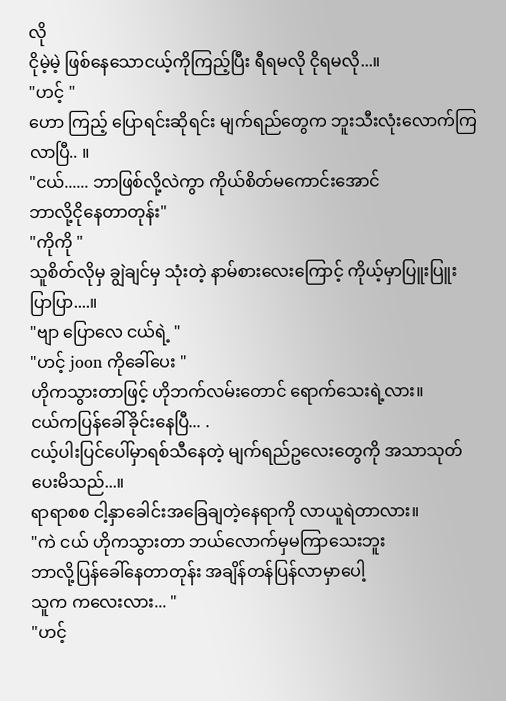လို
ငိုမဲ့မဲ့ ဖြစ်နေသောငယ့်ကိုကြည့်ပြီး ရီရမလို ငိုရမလို...။
"ဟင့် "
ဟော ကြည့် ပြောရင်းဆိုရင်း မျက်ရည်တွေက ဘူးသီးလုံးလောက်ကြလာပြီ.. ။
"ငယ်...... ဘာဖြစ်လို့လဲကွာ ကိုယ်စိတ်မကောင်းအောင်
ဘာလို့ငိုနေတာတုန်း"
"ကိုကို "
သူစိတ်လိုမှ ချွဲချင်မှ သုံးတဲ့ နာမ်စားလေးကြောင့် ကိုယ့်မှာပြူးပြူးပြာပြာ....။
"ဗျာ ပြောလေ ငယ်ရဲ့ "
"ဟင့် joon ကိုခေါ်ပေး "
ဟိုကသွားတာဖြင့် ဟိုဘက်လမ်းတောင် ရောက်သေးရဲ့လား။
ငယ်ကပြန်ခေါ်ခိုင်းနေပြီ... .
ငယ့်ပါးပြင်ပေါ်မှာရစ်သီနေတဲ့ မျက်ရည်ဥလေးတွေကို အသာသုတ်ပေးမိသည်...။
ရာရာစစ ငါ့နှာခေါင်းအခြေချတဲ့နေရာကို လာယူရဲတာလား။
"ကဲ ငယ် ဟိုကသွားတာ ဘယ်လောက်မှမကြာသေးဘူး
ဘာလို့ပြန်ခေါ်နေတာတုန်း အချိန်တန်ပြန်လာမှာပေါ့
သူက ကလေးလား... "
"ဟင့်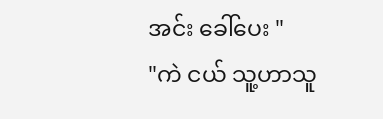အင်း ခေါ်ပေး "
"ကဲ ငယ် သူ့ဟာသူ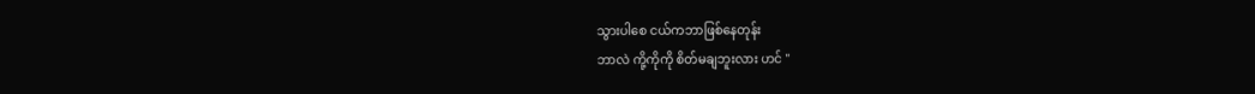သွားပါစေ ငယ်ကဘာဖြစ်နေတုန်း
ဘာလဲ ကို့ကိုကို စိတ်မချဘူးလား ဟင် "